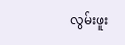လွမ်းဖူး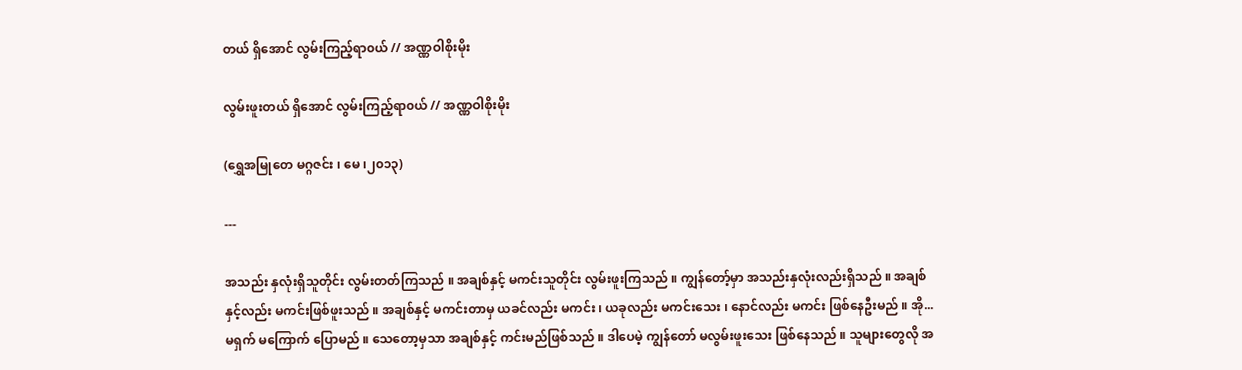တယ် ရှိအောင် လွမ်းကြည့်ရာ၀ယ် // အဏ္ဏဝါစိုးမိုး

လွမ်းဖူးတယ် ရှိအောင် လွမ်းကြည့်ရာ၀ယ် // အဏ္ဏဝါစိုးမိုး

(ရွှေအမြုတေ မဂ္ဂဇင်း ၊ မေ ၊၂၀၁၃)

---

အသည်း နှလုံးရှိသူတိုင်း လွမ်းတတ်ကြသည် ။ အချစ်နှင့် မကင်းသူတိုင်း လွမ်းဖူးကြသည် ။ ကျွန်တော့်မှာ အသည်းနှလုံးလည်းရှိသည် ။ အချစ်နှင့်လည်း မကင်းဖြစ်ဖူးသည် ။ အချစ်နှင့် မကင်းတာမှ ယခင်လည်း မကင်း ၊ ယခုလည်း မကင်းသေး ၊ နောင်လည်း မကင်း ဖြစ်နေဦးမည် ။ အို...မရှက် မကြောက် ပြောမည် ။ သေတော့မှသာ အချစ်နှင့် ကင်းမည်ဖြစ်သည် ။ ဒါပေမဲ့ ကျွန်တော် မလွမ်းဖူးသေး ဖြစ်နေသည် ။ သူများတွေလို အ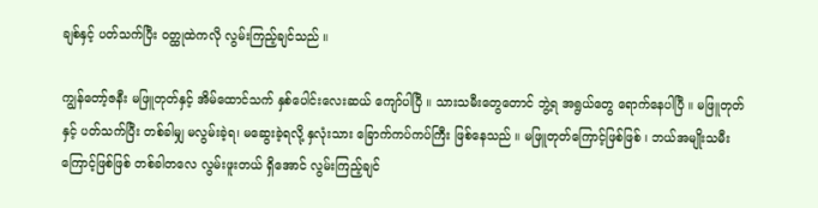ချစ်နှင့် ပတ်သက်ပြီး ၀တ္ထုထဲကလို လွမ်းကြည့်ချင်သည် ။

ကျွန်တော့်ဇနီး မဖြူတုတ်နှင့် အိမ်ထောင်သက် နှစ်ပေါင်းလေးဆယ် ကျော်ပါပြီ ။ သားသမီးတွေတောင် ဘွဲ့ရ အရွယ်တွေ ရောက်နေပါပြီ ။ မဖြူတုတ်နှင့် ပတ်သက်ပြီး တစ်ခါမျှ မလွမ်းခဲ့ရ၊ မဆွေးခဲ့ရလို့ နှလုံးသား ခြောက်ကပ်ကပ်ကြီး ဖြစ်နေသည် ။ မဖြူတုတ်ကြောင့်ဖြစ်ဖြစ် ၊ ဘယ်အမျိုးသမီး ကြောင့်ဖြစ်ဖြစ် တစ်ခါတလေ လွမ်းဖူးတယ် ရှိအောင် လွမ်းကြည့်ချင်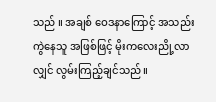သည် ။ အချစ် ဝေဒနာကြောင့် အသည်း ကွဲနေသူ အဖြစ်ဖြင့် မိုးကလေးညို့လာလျှင် လွမ်းကြည့်ချင်သည် ။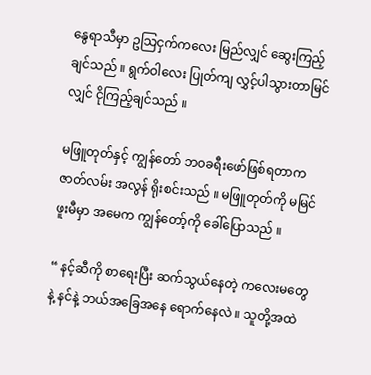နွေရာသီမှာ ဥသြငှက်ကလေး မြည်လျှင် ဆွေးကြည့်ချင်သည် ။ ရွက်ဝါလေး ပြုတ်ကျ လွှင့်ပါသွားတာမြင်လျှင် ငိုကြည့်ချင်သည် ။

မဖြူတုတ်နှင့် ကျွန်တော် ဘ၀ခရီးဖော်ဖြစ်ရတာက ဇာတ်လမ်း အလွန် ရိုးစင်းသည် ။ မဖြူတုတ်ကို မမြင်ဖူးမီမှာ အမေက ကျွန်တော့်ကို ခေါ်ပြောသည် ။

“ နင့်ဆီကို စာရေးပြီး ဆက်သွယ်နေတဲ့ ကလေးမတွေနဲ့ နင်နဲ့ ဘယ်အခြေအနေ ရောက်နေလဲ ။ သူတို့အထဲ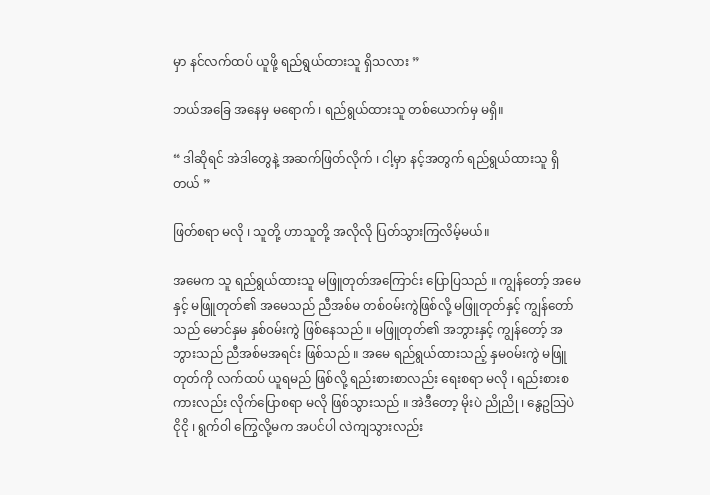မှာ နင်လက်ထပ် ယူဖို့ ရည်ရွယ်ထားသူ ရှိသလား ”

ဘယ်အခြေ အနေမှ မရောက် ၊ ရည်ရွယ်ထားသူ တစ်ယောက်မှ မရှိ။

“ ဒါဆိုရင် အဲဒါတွေနဲ့ အဆက်ဖြတ်လိုက် ၊ ငါ့မှာ နင့်အတွက် ရည်ရွယ်ထားသူ ရှိတယ် ”

ဖြတ်စရာ မလို ၊ သူတို့ ဟာသူတို့ အလိုလို ပြတ်သွားကြလိမ့်မယ်။

အမေက သူ ရည်ရွယ်ထားသူ မဖြူတုတ်အကြောင်း ပြောပြသည် ။ ကျွန်တော့် အမေနှင့် မဖြူတုတ်၏ အမေသည် ညီအစ်မ တစ်၀မ်းကွဲဖြစ်လို့ မဖြူတုတ်နှင့် ကျွန်တော်သည် မောင်နှမ နှစ်၀မ်းကွဲ ဖြစ်နေသည် ။ မဖြူတုတ်၏ အဘွားနှင့် ကျွန်တော့် အဘွားသည် ညီအစ်မအရင်း ဖြစ်သည် ။ အမေ ရည်ရွယ်ထားသည့် နှမ၀မ်းကွဲ မဖြူတုတ်ကို လက်ထပ် ယူရမည် ဖြစ်လို့ ရည်းစားစာလည်း ရေးစရာ မလို ၊ ရည်းစားစကားလည်း လိုက်ပြောစရာ မလို ဖြစ်သွားသည် ။ အဲဒီတော့ မိုးပဲ ညိုညို ၊ နွေဥသြပဲ ငိုငို ၊ ရွက်ဝါ ကြွေလို့မက အပင်ပါ လဲကျသွားလည်း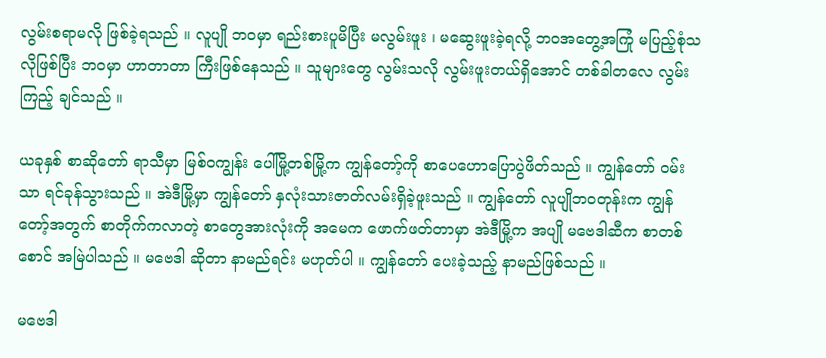လွမ်းစရာမလို ဖြစ်ခဲ့ရသည် ။ လူပျို ဘ၀မှာ ရည်းစားပူမိပြီး မလွမ်းဖူး ၊ မဆွေးဖူးခဲ့ရလို့ ဘ၀အတွေ့အကြုံ မပြည့်စုံသလိုဖြစ်ပြီး ဘ၀မှာ ဟာတာတာ ကြီးဖြစ်နေသည် ။ သူများတွေ လွမ်းသလို လွမ်းဖူးတယ်ရှိအောင် တစ်ခါတလေ လွမ်းကြည့် ချင်သည် ။

ယခုနှစ် စာဆိုတော် ရာသီမှာ မြစ်၀ကျွန်း ပေါ်မြို့တစ်မြို့က ကျွန်တော့်ကို စာပေဟောပြောပွဲဖိတ်သည် ။ ကျွန်တော် ၀မ်းသာ ရင်ခုန်သွားသည် ။ အဲဒီမြို့မှာ ကျွန်တော် နှလုံးသားဇာတ်လမ်းရှိခဲ့ဖူးသည် ။ ကျွန်တော် လူပျိုဘ၀တုန်းက ကျွန်တော့်အတွက် စာတိုက်ကလာတဲ့ စာတွေအားလုံးကို အမေက ဖောက်ဖတ်တာမှာ အဲဒီမြို့က အပျို မဗေဒါဆီက စာတစ်စောင် အမြဲပါသည် ။ မဗေဒါ ဆိုတာ နာမည်ရင်း မဟုတ်ပါ ။ ကျွန်တော် ပေးခဲ့သည့် နာမည်ဖြစ်သည် ။

မဗေဒါ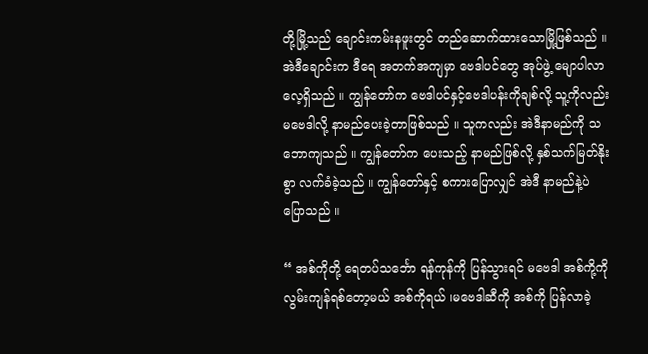တို့မြို့သည် ချောင်းကမ်းနဖူးတွင် တည်ဆောက်ထားသောမြို့ဖြစ်သည် ။ အဲဒီချောင်းက ဒီရေ အတက်အကျမှာ ဗေဒါပင်တွေ အုပ်ဖွဲ့ မျောပါလာလေ့ရှိသည် ။ ကျွန်တော်က ဗေဒါပင်နှင့်ဗေဒါပန်းကိုချစ်လို့ သူ့ကိုလည်း မဗေဒါလို့ နာမည်ပေးခဲ့တာဖြစ်သည် ။ သူကလည်း အဲဒီနာမည်ကို သဘောကျသည် ။ ကျွန်တော်က ပေးသည့် နာမည်ဖြစ်လို့ နှစ်သက်မြတ်နိုးစွာ လက်ခံခဲ့သည် ။ ကျွန်တော်နှင့် စကားပြောလျှင် အဲဒီ နာမည်နဲ့ပဲ ပြောသည် ။

“ အစ်ကိုတို့ ရေတပ်သင်္ဘော ရန်ကုန်ကို ပြန်သွားရင် မဗေဒါ အစ်ကို့ကို လွမ်းကျန်ရစ်တော့မယ် အစ်ကိုရယ် ၊မဗေဒါဆီကို အစ်ကို ပြန်လာခဲ့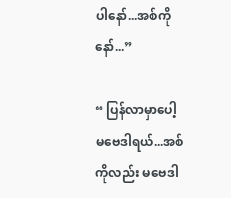ပါနော်...အစ်ကို နော်...”

“ ပြန်လာမှာပေါ့ မဗေဒါရယ်...အစ်ကိုလည်း မဗေဒါ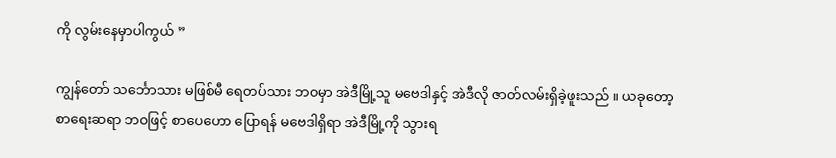ကို လွမ်းနေမှာပါကွယ် ”

ကျွန်တော် သင်္ဘောသား မဖြစ်မီ ရေတပ်သား ဘ၀မှာ အဲဒီမြို့သူ မဗေဒါနှင့် အဲဒီလို ဇာတ်လမ်းရှိခဲ့ဖူးသည် ။ ယခုတော့ စာရေးဆရာ ဘဝဖြင့် စာပေဟော ပြောရန် မဗေဒါရှိရာ အဲဒီမြို့ကို သွားရ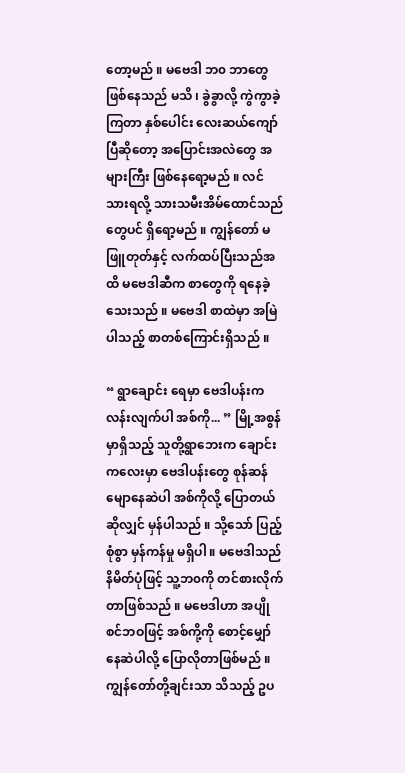တော့မည် ။ မဗေဒါ ဘ၀ ဘာတွေဖြစ်နေသည် မသိ ၊ ခွဲခွာလို့ ကွဲကွာခဲ့ကြတာ နှစ်ပေါင်း လေးဆယ်ကျော်ပြီဆိုတော့ အပြောင်းအလဲတွေ အများကြီး ဖြစ်နေရော့မည် ။ လင် သားရလို့ သားသမီးအိမ်ထောင်သည်တွေပင် ရှိရော့မည် ။ ကျွန်တော် မဖြူတုတ်နှင့် လက်ထပ်ပြီးသည်အထိ မဗေဒါဆီက စာတွေကို ရနေခဲ့သေးသည် ။ မဗေဒါ စာထဲမှာ အမြဲပါသည့် စာတစ်ကြောင်းရှိသည် ။

“ ရွာချောင်း ရေမှာ ဗေဒါပန်းက လန်းလျက်ပါ အစ်ကို... ” မြို့အစွန်မှာရှိသည့် သူတို့ရွာဘေးက ချောင်းကလေးမှာ ဗေဒါပန်းတွေ စုန်ဆန်မျောနေဆဲပါ အစ်ကိုလို့ ပြောတယ် ဆိုလျှင် မှန်ပါသည် ။ သို့သော် ပြည့်စုံစွာ မှန်ကန်မှု မရှိပါ ။ မဗေဒါသည် နိမိတ်ပုံဖြင့် သူ့ဘ၀ကို တင်စားလိုက်တာဖြစ်သည် ။ မဗေဒါဟာ အပျိုစင်ဘဝဖြင့် အစ်ကို့ကို စောင့်မျှော်နေဆဲပါလို့ ပြောလိုတာဖြစ်မည် ။ ကျွန်တော်တို့ချင်းသာ သိသည့် ဥပ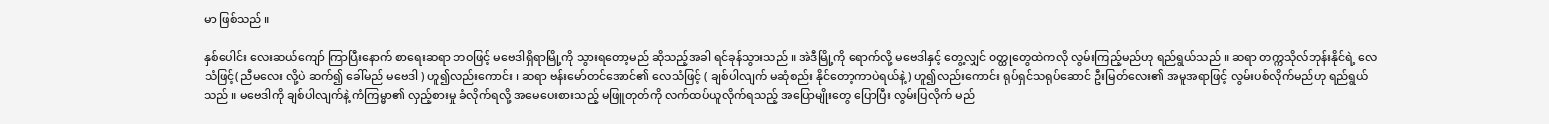မာ ဖြစ်သည် ။

နှစ်ပေါင်း လေးဆယ်ကျော် ကြာပြီးနောက် စာရေးဆရာ ဘဝဖြင့် မဗေဒါရှိရာမြို့ကို သွားရတော့မည် ဆိုသည့်အခါ ရင်ခုန်သွားသည် ။ အဲဒီမြို့ကို ရောက်လို့ မဗေဒါနှင့် တွေ့လျှင် ၀တ္ထုတွေထဲကလို လွမ်းကြည့်မည်ဟု ရည်ရွယ်သည် ။ ဆရာ တက္ကသိုလ်ဘုန်းနိုင်ရဲ့ လေသံဖြင့်( ညီမလေး လို့ပဲ ဆက်၍ ခေါ်မည် မဗေဒါ ) ဟူ၍လည်းကောင်း ၊ ဆရာ ဗန်းမော်တင်အောင်၏ လေသံဖြင့် ( ချစ်ပါလျက် မဆုံစည်း နိုင်တော့ကာပဲရယ်နဲ့) ဟူ၍လည်းကောင်း ရုပ်ရှင်သရုပ်ဆောင် ဦးမြတ်လေး၏ အမူအရာဖြင့် လွမ်းပစ်လိုက်မည်ဟု ရည်ရွယ်သည် ။ မဗေဒါကို ချစ်ပါလျက်နဲ့ ကံကြမ္မာ၏ လှည့်စားမှု ခံလိုက်ရလို့ အမေပေးစားသည့် မဖြူတုတ်ကို လက်ထပ်ယူလိုက်ရသည့် အပြောမျိုးတွေ ပြောပြီး လွမ်းပြလိုက် မည်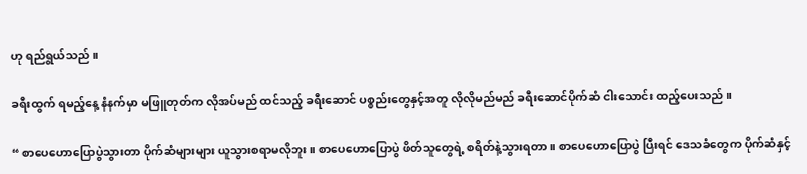ဟု ရည်ရွယ်သည် ။

ခရီးထွက် ရမည့်နေ့ နံနက်မှာ မဖြူတုတ်က လိုအပ်မည် ထင်သည့် ခရီးဆောင် ပစ္စည်းတွေနှင့်အတူ လိုလိုမည်မည် ခရီးဆောင်ပိုက်ဆံ ငါးသောင်း ထည့်ပေးသည် ။

“ စာပေဟောပြောပွဲသွားတာ ပိုက်ဆံများများ ယူသွားစရာမလိုဘူး ။ စာပေဟောပြောပွဲ ဖိတ်သူတွေရဲ့ စရိတ်နဲ့သွားရတာ ။ စာပေဟောပြောပွဲ ပြီးရင် ဒေသခံတွေက ပိုက်ဆံနှင့်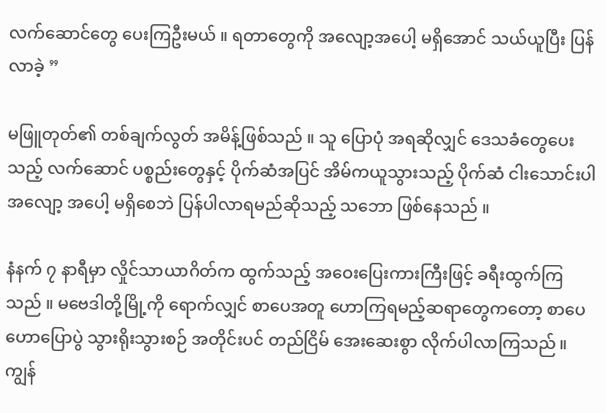လက်ဆောင်တွေ ပေးကြဦးမယ် ။ ရတာတွေကို အလျော့အပေါ့ မရှိအောင် သယ်ယူပြီး ပြန်လာခဲ့ ”

မဖြူတုတ်၏ တစ်ချက်လွတ် အမိန့်ဖြစ်သည် ။ သူ ပြောပုံ အရဆိုလျှင် ဒေသခံတွေပေးသည့် လက်ဆောင် ပစ္စည်းတွေနှင့် ပိုက်ဆံအပြင် အိမ်ကယူသွားသည့် ပိုက်ဆံ ငါးသောင်းပါ အလျော့ အပေါ့ မရှိစေဘဲ ပြန်ပါလာရမည်ဆိုသည့် သဘော ဖြစ်နေသည် ။

နံနက် ၇ နာရီမှာ လှိုင်သာယာဂိတ်က ထွက်သည့် အဝေးပြေးကားကြီးဖြင့် ခရီးထွက်ကြသည် ။ မဗေဒါတို့မြို့ကို ရောက်လျှင် စာပေအတူ ဟောကြရမည့်ဆရာတွေကတော့ စာပေဟောပြောပွဲ သွားရိုးသွားစဉ် အတိုင်းပင် တည်ငြိမ် အေးဆေးစွာ လိုက်ပါလာကြသည် ။ ကျွန်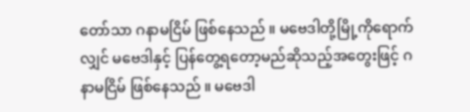တော်သာ ဂနာမငြိမ် ဖြစ်နေသည် ။ မဗေဒါတို့မြို့ကိုရောက်လျှင် မဗေဒါနှင့် ပြန်တွေ့ရတော့မည်ဆိုသည့်အတွေးဖြင့် ဂနာမငြိမ် ဖြစ်နေသည် ။ မဗေဒါ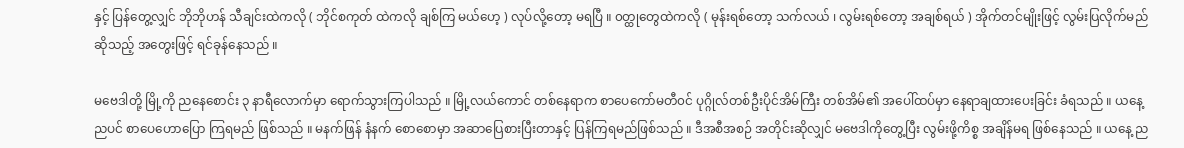နှင့် ပြန်တွေ့လျှင် ဘိုဘိုဟန် သီချင်းထဲကလို ( ဘိုင်စကုတ် ထဲကလို ချစ်ကြ မယ်ဟေ့ ) လုပ်လို့တော့ မရပြီ ။ ၀တ္ထုတွေထဲကလို ( မုန်းရစ်တော့ သက်လယ် ၊ လွမ်းရစ်တော့ အချစ်ရယ် ) အိုက်တင်မျိုးဖြင့် လွမ်းပြလိုက်မည်ဆိုသည့် အတွေးဖြင့် ရင်ခုန်နေသည် ။

မဗေဒါတို့ မြို့ကို ညနေစောင်း ၃ နာရီလောက်မှာ ရောက်သွားကြပါသည် ။ မြို့လယ်ကောင် တစ်နေရာက စာပေကော်မတီ၀င် ပုဂ္ဂိုလ်တစ်ဦးပိုင်အိမ်ကြီး တစ်အိမ်၏ အပေါ်ထပ်မှာ နေရာချထားပေးခြင်း ခံရသည် ။ ယနေ့ညပင် စာပေဟောပြော ကြရမည် ဖြစ်သည် ။ မနက်ဖြန် နံနက် စောစောမှာ အဆာပြေစားပြီးတာနှင့် ပြန်ကြရမည်ဖြစ်သည် ။ ဒီအစီအစဉ် အတိုင်းဆိုလျှင် မဗေဒါကိုတွေ့ပြီး လွမ်းဖို့ကိစ္စ အချိန်မရ ဖြစ်နေသည် ။ ယနေ့ ည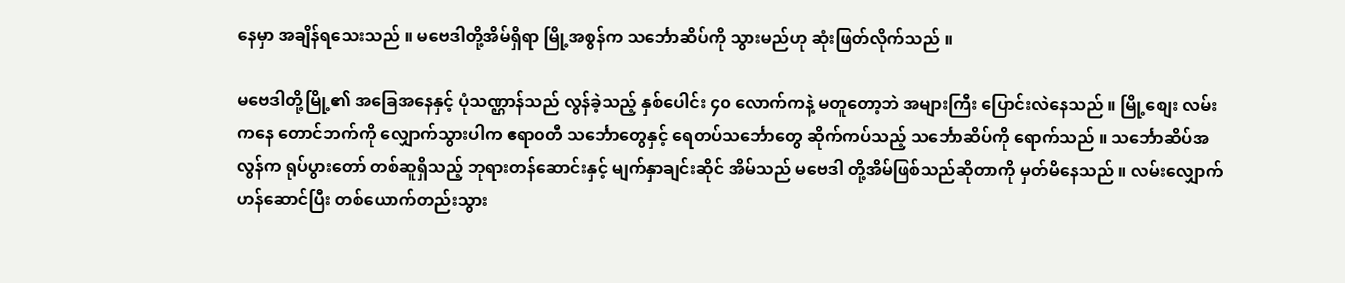နေမှာ အချိန်ရသေးသည် ။ မဗေဒါတို့အိမ်ရှိရာ မြို့အစွန်က သင်္ဘောဆိပ်ကို သွားမည်ဟု ဆုံးဖြတ်လိုက်သည် ။

မဗေဒါတို့မြို့၏ အခြေအနေနှင့် ပုံသဏ္ဌာန်သည် လွန်ခဲ့သည့် နှစ်ပေါင်း ၄၀ လောက်ကနဲ့ မတူတော့ဘဲ အများကြီး ပြောင်းလဲနေသည် ။ မြို့စျေး လမ်းကနေ တောင်ဘက်ကို လျှောက်သွားပါက ဧရာ၀တီ သင်္ဘောတွေနှင့် ရေတပ်သင်္ဘောတွေ ဆိုက်ကပ်သည့် သင်္ဘောဆိပ်ကို ရောက်သည် ။ သင်္ဘောဆိပ်အလွန်က ရုပ်ပွားတော် တစ်ဆူရှိသည့် ဘုရားတန်ဆောင်းနှင့် မျက်နှာချင်းဆိုင် အိမ်သည် မဗေဒါ တို့အိမ်ဖြစ်သည်ဆိုတာကို မှတ်မိနေသည် ။ လမ်းလျှောက်ဟန်ဆောင်ပြီး တစ်ယောက်တည်းသွား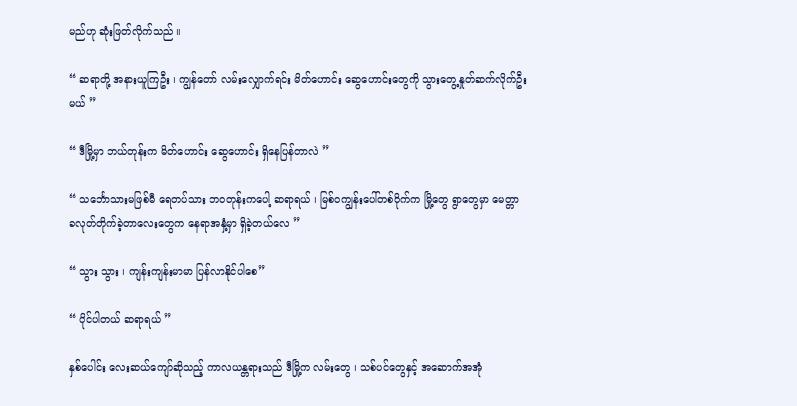မည်ဟု ဆုံးဖြတ်လိုက်သည် ။

“ ဆရာတို့ အနားယူကြဦး ၊ ကျွန်တော် လမ်းလျှောက်ရင်း မိတ်ဟောင်း ဆွေဟောင်းတွေကို သွားတွေ့နှုတ်ဆက်လိုက်ဦးမယ် ”

“ ဒီမြို့မှာ ဘယ်တုန်းက မိတ်ဟောင်း ဆွေဟောင်း ရှိနေပြန်တာလဲ ”

“ သင်္ဘောသားမဖြစ်မီ ရေတပ်သား ဘ၀တုန်းကပေါ့ ဆရာရယ် ၊ မြစ်၀ကျွန်းပေါ်တစ်ဝိုက်က မြို့တွေ ရွာတွေမှာ မေတ္တာ ခလုတ်တိုက်ခဲ့တာလေးတွေက နေရာအနှံ့မှာ ရှိခဲ့တယ်လေ ”

“ သွား သွား ၊ ကျန်းကျန်းမာမာ ပြန်လာနိုင်ပါစေ”

“ ပိုင်ပါတယ် ဆရာရယ် ”

နှစ်ပေါင်း လေးဆယ်ကျော်ဆိုသည့် ကာလယန္တရားသည် ဒီမြို့က လမ်းတွေ ၊ သစ်ပင်တွေနှင့် အဆောက်အအုံ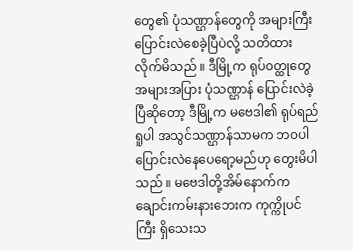တွေ၏ ပုံသဏ္ဌာန်တွေကို အများကြီးပြောင်းလဲစေခဲ့ပြီပဲလို့ သတိထားလိုက်မိသည် ။ ဒီမြို့က ရုပ်၀တ္ထုတွေ အများအပြား ပုံသဏ္ဌာန် ပြောင်းလဲခဲ့ ပြီဆိုတော့ ဒီမြို့က မဗေဒါ၏ ရုပ်ရည်ရူပါ အသွင်သဏ္ဌာန်သာမက ဘ၀ပါ ပြောင်းလဲနေပေရော့မည်ဟု တွေးမိပါသည် ။ မဗေဒါတို့အိမ်နောက်က ချောင်းကမ်းနားဘေးက ကုက္ကိုပင်ကြီး ရှိသေးသ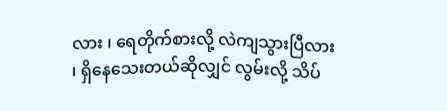လား ၊ ရေတိုက်စားလို့ လဲကျသွားပြီလား ၊ ရှိနေသေးတယ်ဆိုလျှင် လွမ်းလို့ သိပ်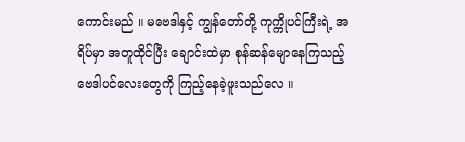ကောင်းမည် ။ မဗေဒါနှင့် ကျွန်တော်တို့ ကုက္ကိုပင်ကြီးရဲ့ အရိပ်မှာ အတူထိုင်ပြီး ချောင်းထဲမှာ စုန်ဆန်မျောနေကြသည့် ဗေဒါပင်လေးတွေကို ကြည့်နေခဲ့ဖူးသည်လေ ။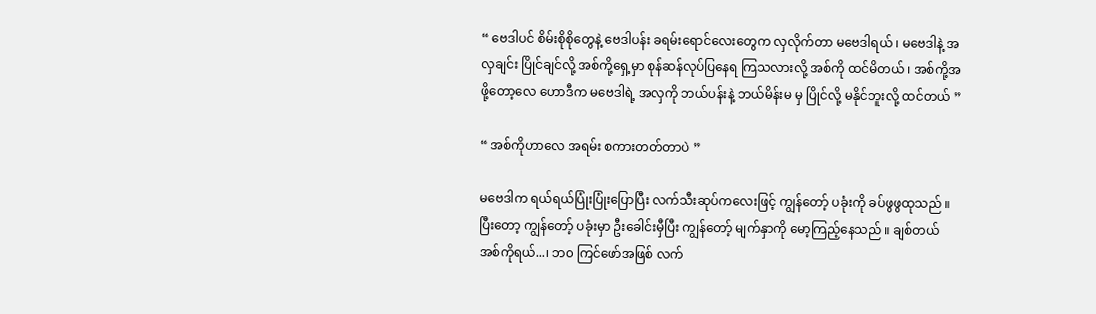“ ဗေဒါပင် စိမ်းစိုစိုတွေနဲ့ ဗေဒါပန်း ခရမ်းရောင်လေးတွေက လှလိုက်တာ မဗေဒါရယ် ၊ မဗေဒါနဲ့ အလှချင်း ပြိုင်ချင်လို့ အစ်ကို့ရှေ့မှာ စုန်ဆန်လုပ်ပြနေရ ကြသလားလို့ အစ်ကို ထင်မိတယ် ၊ အစ်ကို့အဖို့တော့လေ ဟောဒီက မဗေဒါရဲ့ အလှကို ဘယ်ပန်းနဲ့ ဘယ်မိန်းမ မှ ပြိုင်လို့ မနိုင်ဘူးလို့ ထင်တယ် ”

“ အစ်ကိုဟာလေ အရမ်း စကားတတ်တာပဲ ”

မဗေဒါက ရယ်ရယ်ပြုံးပြုံးပြောပြီး လက်သီးဆုပ်ကလေးဖြင့် ကျွန်တော့် ပခုံးကို ခပ်ဖွဖွထုသည် ။ ပြီးတော့ ကျွန်တော့် ပခုံးမှာ ဦးခေါင်းမှီပြီး ကျွန်တော့် မျက်နှာကို မော့ကြည့်နေသည် ။ ချစ်တယ် အစ်ကိုရယ်...၊ ဘ၀ ကြင်ဖော်အဖြစ် လက်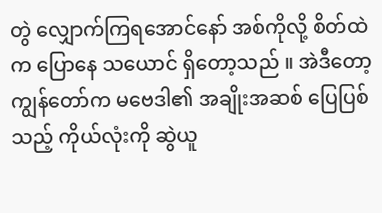တွဲ လျှောက်ကြရအောင်နော် အစ်ကိုလို့ စိတ်ထဲက ပြောနေ သယောင် ရှိတော့သည် ။ အဲဒီတော့ ကျွန်တော်က မဗေဒါ၏ အချိုးအဆစ် ပြေပြစ်သည့် ကိုယ်လုံးကို ဆွဲယူ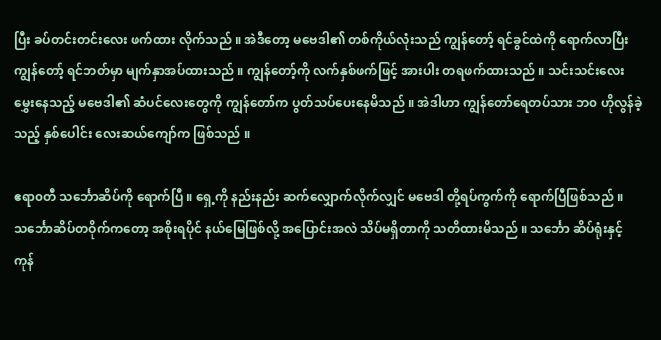ပြီး ခပ်တင်းတင်းလေး ဖက်ထား လိုက်သည် ။ အဲဒီတော့ မဗေဒါ၏ တစ်ကိုယ်လုံးသည် ကျွန်တော့် ရင်ခွင်ထဲကို ရောက်လာပြီး ကျွန်တော့် ရင်ဘတ်မှာ မျက်နှာအပ်ထားသည် ။ ကျွန်တော့်ကို လက်နှစ်ဖက်ဖြင့် အားပါး တရဖက်ထားသည် ။ သင်းသင်းလေး မွှေးနေသည့် မဗေဒါ၏ ဆံပင်လေးတွေကို ကျွန်တော်က ပွတ်သပ်ပေးနေမိသည် ။ အဲဒါဟာ ကျွန်တော်ရေတပ်သား ဘ၀ ဟိုလွန်ခဲ့သည့် နှစ်ပေါင်း လေးဆယ်ကျော်က ဖြစ်သည် ။

ဧရာ၀တီ သင်္ဘောဆိပ်ကို ရောက်ပြီ ။ ရှေ့ကို နည်းနည်း ဆက်လျှောက်လိုက်လျှင် မဗေဒါ တို့ရပ်ကွက်ကို ရောက်ပြီဖြစ်သည် ။ သင်္ဘောဆိပ်တဝိုက်ကတော့ အစိုးရပိုင် နယ်မြေဖြစ်လို့ အပြောင်းအလဲ သိပ်မရှိတာကို သတိထားမိသည် ။ သင်္ဘော ဆိပ်ရုံးနှင့် ကုန်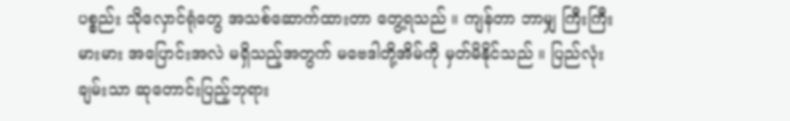ပစ္စည်း သိုလှောင်ရုံတွေ အသစ်ဆောက်ထားတာ တွေ့ရသည် ။ ကျန်တာ ဘာမျှ ကြီးကြီးမားမား အပြောင်းအလဲ မရှိသည့်အတွက် မဗေဒါတို့အိမ်ကို မှတ်မိနိုင်သည် ။ ပြည်လုံးချမ်းသာ ဆုတောင်းပြည့်ဘုရား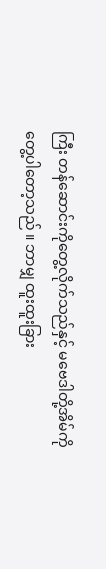ကြီး တန်ဆောင်းကိုတွေ့လိုက်သည်နှင့် မဗေဒါတို့အိမ်ကို တွေ့ပါတော့သည် ။ ဘာမျှ ထူးထူးခြား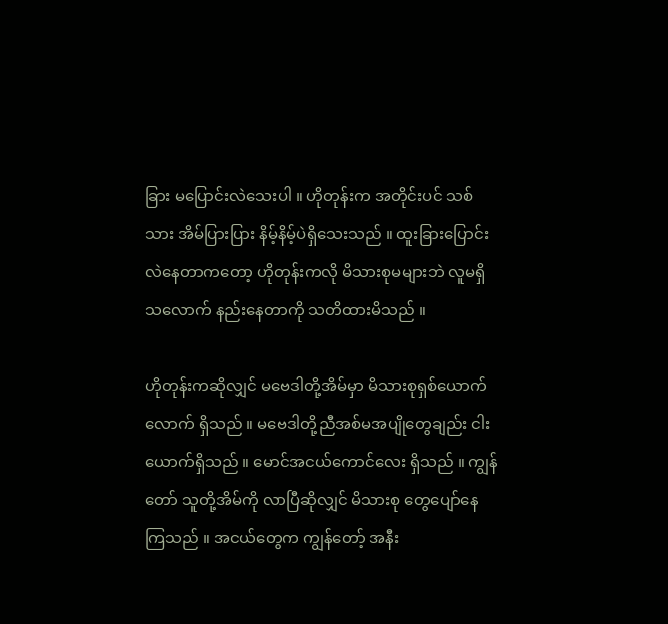ခြား မပြောင်းလဲသေးပါ ။ ဟိုတုန်းက အတိုင်းပင် သစ်သား အိမ်ပြားပြား နိမ့်နိမ့်ပဲရှိသေးသည် ။ ထူးခြားပြောင်းလဲနေတာကတော့ ဟိုတုန်းကလို မိသားစုမများဘဲ လူမရှိသလောက် နည်းနေတာကို သတိထားမိသည် ။

ဟိုတုန်းကဆိုလျှင် မဗေဒါတို့အိမ်မှာ မိသားစုရှစ်ယောက်လောက် ရှိသည် ။ မဗေဒါတို့ညီအစ်မအပျိုတွေချည်း ငါးယောက်ရှိသည် ။ မောင်အငယ်ကောင်လေး ရှိသည် ။ ကျွန်တော် သူတို့အိမ်ကို လာပြီဆိုလျှင် မိသားစု တွေပျော်နေ ကြသည် ။ အငယ်တွေက ကျွန်တော့် အနီး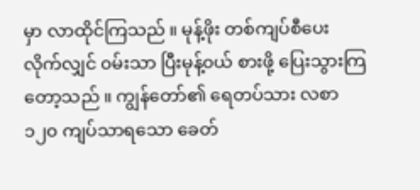မှာ လာထိုင်ကြသည် ။ မုန့်ဖိုး တစ်ကျပ်စီပေးလိုက်လျှင် ၀မ်းသာ ပြီးမုန့်၀ယ် စားဖို့ ပြေးသွားကြတော့သည် ။ ကျွန်တော်၏ ရေတပ်သား လစာ ၁၂၀ ကျပ်သာရသော ခေတ်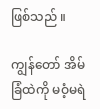ဖြစ်သည် ။

ကျွန်တော် အိမ်ခြံထဲကို မဝံ့မရဲ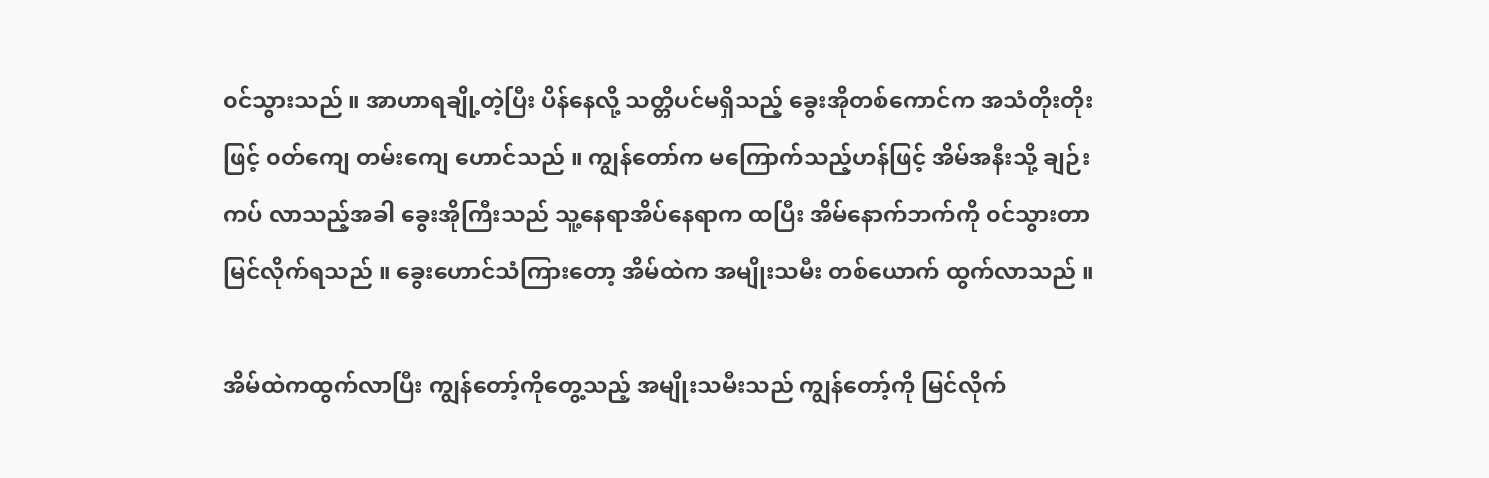၀င်သွားသည် ။ အာဟာရချို့တဲ့ပြီး ပိန်နေလို့ သတ္တိပင်မရှိသည့် ခွေးအိုတစ်ကောင်က အသံတိုးတိုးဖြင့် ၀တ်ကျေ တမ်းကျေ ဟောင်သည် ။ ကျွန်တော်က မကြောက်သည့်ဟန်ဖြင့် အိမ်အနီးသို့ ချဉ်းကပ် လာသည့်အခါ ခွေးအိုကြီးသည် သူ့နေရာအိပ်နေရာက ထပြီး အိမ်နောက်ဘက်ကို ၀င်သွားတာ မြင်လိုက်ရသည် ။ ခွေးဟောင်သံကြားတော့ အိမ်ထဲက အမျိုးသမီး တစ်ယောက် ထွက်လာသည် ။

အိမ်ထဲကထွက်လာပြီး ကျွန်တော့်ကိုတွေ့သည့် အမျိုးသမီးသည် ကျွန်တော့်ကို မြင်လိုက်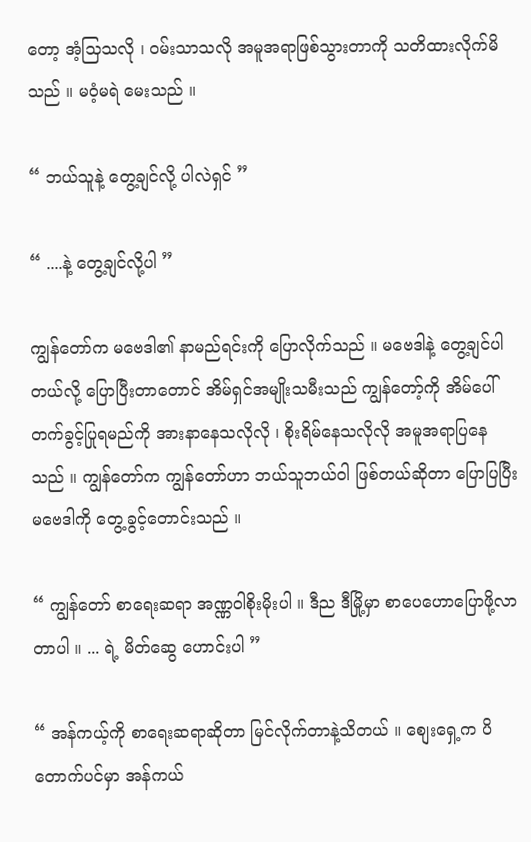တော့ အံ့သြသလို ၊ ၀မ်းသာသလို အမူအရာဖြစ်သွားတာကို သတိထားလိုက်မိသည် ။ မဝံ့မရဲ မေးသည် ။

“ ဘယ်သူနဲ့ တွေ့ချင်လို့ ပါလဲရှင် ”

“ ....နဲ့ တွေ့ချင်လို့ပါ ”

ကျွန်တော်က မဗေဒါ၏ နာမည်ရင်းကို ပြောလိုက်သည် ။ မဗေဒါနဲ့ တွေ့ချင်ပါတယ်လို့ ပြောပြီးတာတောင် အိမ်ရှင်အမျိုးသမီးသည် ကျွန်တော့်ကို အိမ်ပေါ်တက်ခွင့်ပြုရမည်ကို အားနာနေသလိုလို ၊ စိုးရိမ်နေသလိုလို အမူအရာပြနေသည် ။ ကျွန်တော်က ကျွန်တော်ဟာ ဘယ်သူဘယ်ဝါ ဖြစ်တယ်ဆိုတာ ပြောပြပြီး မဗေဒါကို တွေ့ခွင့်တောင်းသည် ။

“ ကျွန်တော် စာရေးဆရာ အဏ္ဏဝါစိုးမိုးပါ ။ ဒီည ဒီမြို့မှာ စာပေဟောပြောဖို့လာတာပါ ။ ... ရဲ့ မိတ်ဆွေ ဟောင်းပါ ”

“ အန်ကယ့်ကို စာရေးဆရာဆိုတာ မြင်လိုက်တာနဲ့သိတယ် ။ စျေးရှေ့က ပိတောက်ပင်မှာ အန်ကယ်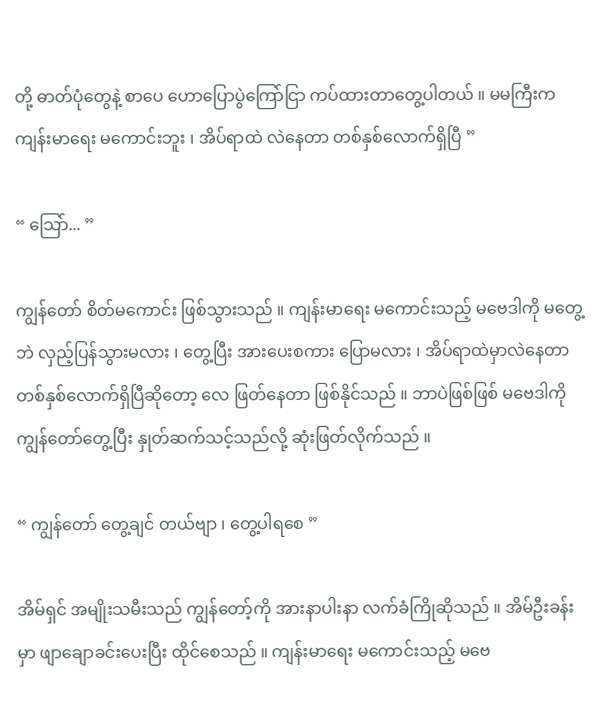တို့ ဓာတ်ပုံတွေနဲ့ စာပေ ဟောပြောပွဲကြော်ငြာ ကပ်ထားတာတွေ့ပါတယ် ။ မမကြီးက ကျန်းမာရေး မကောင်းဘူး ၊ အိပ်ရာထဲ လဲနေတာ တစ်နှစ်လောက်ရှိပြီ ”

“ သြော်... ”

ကျွန်တော် စိတ်မကောင်း ဖြစ်သွားသည် ။ ကျန်းမာရေး မကောင်းသည့် မဗေဒါကို မတွေ့ဘဲ လှည့်ပြန်သွားမလား ၊ တွေ့ပြီး အားပေးစကား ပြောမလား ၊ အိပ်ရာထဲမှာလဲနေတာ တစ်နှစ်လောက်ရှိပြီဆိုတော့ လေ ဖြတ်နေတာ ဖြစ်နိုင်သည် ။ ဘာပဲဖြစ်ဖြစ် မဗေဒါကို ကျွန်တော်တွေ့ပြီး နှုတ်ဆက်သင့်သည်လို့ ဆုံးဖြတ်လိုက်သည် ။

“ ကျွန်တော် တွေ့ချင် တယ်ဗျာ ၊ တွေ့ပါရစေ ”

အိမ်ရှင် အမျိုးသမီးသည် ကျွန်တော့်ကို အားနာပါးနာ လက်ခံကြိုဆိုသည် ။ အိမ်ဦးခန်းမှာ ဖျာချောခင်းပေးပြီး ထိုင်စေသည် ။ ကျန်းမာရေး မကောင်းသည့် မဗေ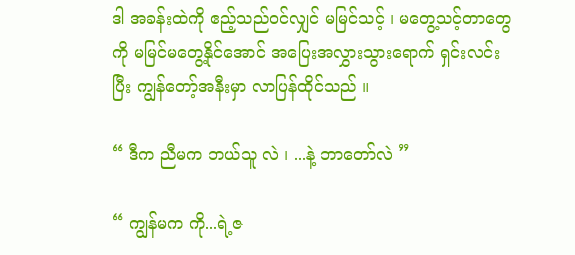ဒါ အခန်းထဲကို ဧည့်သည်၀င်လျှင် မမြင်သင့် ၊ မတွေ့သင့်တာတွေကို မမြင်မတွေ့နိုင်အောင် အပြေးအလွှားသွားရောက် ရှင်းလင်းပြီး ကျွန်တော့်အနီးမှာ လာပြန်ထိုင်သည် ။

“ ဒီက ညီမက ဘယ်သူ လဲ ၊ ...နဲ့ ဘာတော်လဲ ”

“ ကျွန်မက ကို...ရဲ့ဇ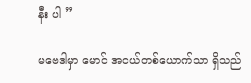နီး ပါ ”

မဗေဒါမှာ မောင် အငယ်တစ်ယောက်သာ ရှိသည်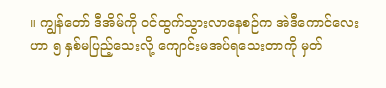။ ကျွန်တော် ဒီအိမ်ကို ၀င်ထွက်သွားလာနေစဉ်က အဲဒီကောင်လေးဟာ ၅ နှစ်မပြည့်သေးလို့ ကျောင်းမအပ်ရသေးတာကို မှတ်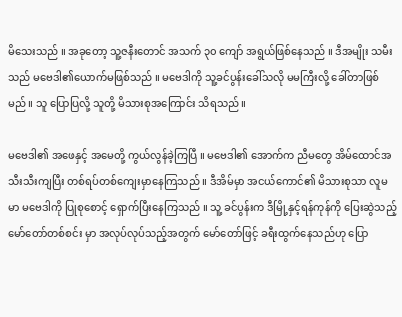မိသေးသည် ။ အခုတော့ သူ့ဇနီးတောင် အသက် ၃၀ ကျော် အရွယ်ဖြစ်နေသည် ။ ဒီအမျိုး သမီးသည် မဗေဒါ၏ယောက်မဖြစ်သည် ။ မဗေဒါကို သူ့ခင်ပွန်းခေါ်သလို မမကြီးလို့ ခေါ်တာဖြစ်မည် ။ သူ ပြောပြလို့ သူတို့ မိသားစုအကြောင်း သိရသည် ။

မဗေဒါ၏ အဖေနှင့် အမေတို့ ကွယ်လွန်ခဲ့ကြပြီ ။ မဗေဒါ၏ အောက်က ညီမတွေ အိမ်ထောင်အသီးသီးကျပြီး တစ်ရပ်တစ်ကျေးမှာနေကြသည် ။ ဒီအိမ်မှာ အငယ်ကောင်၏ မိသားစုသာ လူမမာ မဗေဒါကို ပြုစုစောင့် ရှောက်ပြီးနေကြသည် ။ သူ့ ခင်ပွန်းက ဒီမြို့နှင့်ရန်ကုန်ကို ပြေးဆွဲသည့် မော်တော်တစ်စင်း မှာ အလုပ်လုပ်သည့်အတွက် မော်တော်ဖြင့် ခရီးထွက်နေသည်ဟု ပြော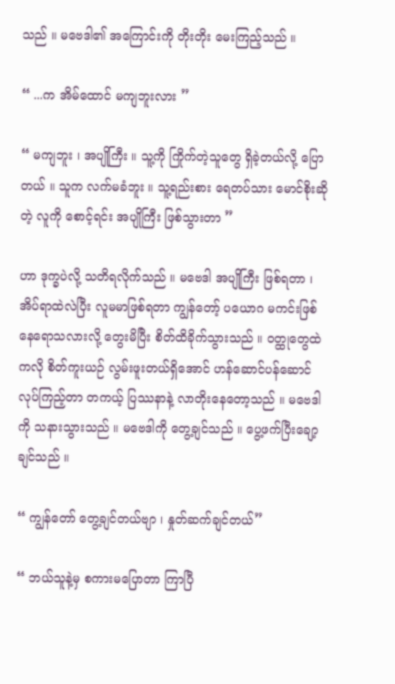သည် ။ မဗေဒါ၏ အကြောင်းကို တိုးတိုး မေးကြည့်သည် ။

“ ...က အိမ်ထောင် မကျဘူးလား ”

“ မကျဘူး ၊ အပျိုကြီး ။ သူ့ကို ကြိုက်တဲ့သူတွေ ရှိခဲ့တယ်လို့ ပြောတယ် ။ သူက လက်မခံဘူး ။ သူ့ရည်းစား ရေတပ်သား မောင်စိုးဆိုတဲ့ လူကို စောင့်ရင်း အပျိုကြီး ဖြစ်သွားတာ ”

ဟာ ဒုက္ခပဲလို့ သတိရလိုက်သည် ။ မဗေဒါ အပျိုကြီး ဖြစ်ရတာ ၊ အိပ်ရာထဲလဲပြီး လူမမာဖြစ်ရတာ ကျွန်တော့် ပယောဂ မကင်းဖြစ် နေရောသလားလို့ တွေးမိပြီး စိတ်ထိခိုက်သွားသည် ။ ၀တ္ထုတွေထဲကလို စိတ်ကူးယဉ် လွမ်းဖူးတယ်ရှိအောင် ဟန်ဆောင်ပန်ဆောင်လုပ်ကြည့်တာ တကယ့် ပြဿနာနဲ့ လာတိုးနေတော့သည် ။ မဗေဒါ ကို သနားသွားသည် ။ မဗေဒါကို တွေ့ချင်သည် ။ ပွေ့ဖက်ပြီးချော့ချင်သည် ။

“ ကျွန်တော် တွေ့ချင်တယ်ဗျာ ၊ နှုတ်ဆက်ချင်တယ်”

“ ဘယ်သူနဲ့မှ စကားမပြောတာ ကြာပြီ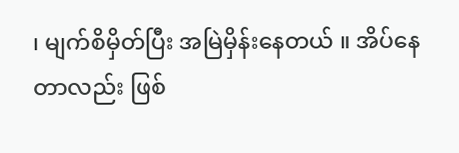၊ မျက်စိမှိတ်ပြီး အမြဲမှိန်းနေတယ် ။ အိပ်နေတာလည်း ဖြစ်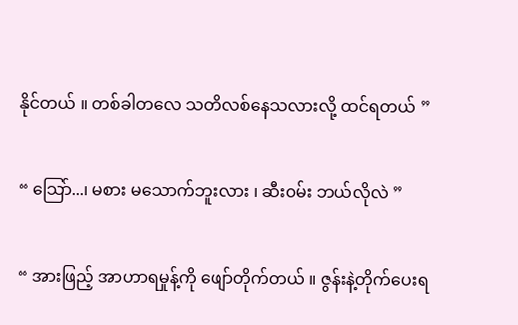နိုင်တယ် ။ တစ်ခါတလေ သတိလစ်နေသလားလို့ ထင်ရတယ် ”

“ သြော်...၊ မစား မသောက်ဘူးလား ၊ ဆီး၀မ်း ဘယ်လိုလဲ ”

“ အားဖြည့် အာဟာရမှုန့်ကို ဖျော်တိုက်တယ် ။ ဇွန်းနဲ့တိုက်ပေးရ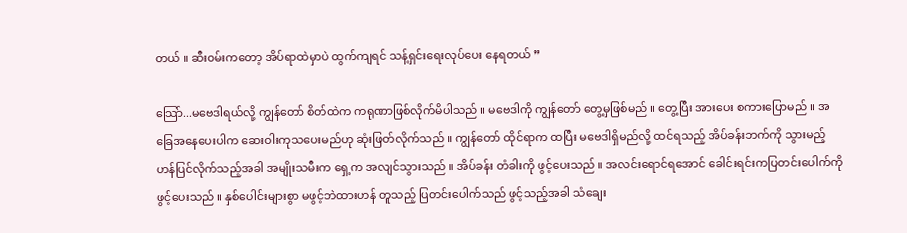တယ် ။ ဆီး၀မ်းကတော့ အိပ်ရာထဲမှာပဲ ထွက်ကျရင် သန့်ရှင်းရေးလုပ်ပေး နေရတယ် ”

သြော်...မဗေဒါရယ်လို့ ကျွန်တော် စိတ်ထဲက ကရုဏာဖြစ်လိုက်မိပါသည် ။ မဗေဒါကို ကျွန်တော် တွေ့မှဖြစ်မည် ။ တွေ့ပြီး အားပေး စကားပြောမည် ။ အခြေအနေပေးပါက ဆေးဝါးကုသပေးမည်ဟု ဆုံးဖြတ်လိုက်သည် ။ ကျွန်တော် ထိုင်ရာက ထပြီး မဗေဒါရှိမည်လို့ ထင်ရသည့် အိပ်ခန်းဘက်ကို သွားမည့် ဟန်ပြင်လိုက်သည့်အခါ အမျိုးသမီးက ရှေ့က အလျင်သွားသည် ။ အိပ်ခန်း တံခါးကို ဖွင့်ပေးသည် ။ အလင်းရောင်ရအောင် ခေါင်းရင်းကပြတင်းပေါက်ကိုဖွင့်ပေးသည် ။ နှစ်ပေါင်းများစွာ မဖွင့်ဘဲထားဟန် တူသည့် ပြတင်းပေါက်သည် ဖွင့်သည့်အခါ သံချေး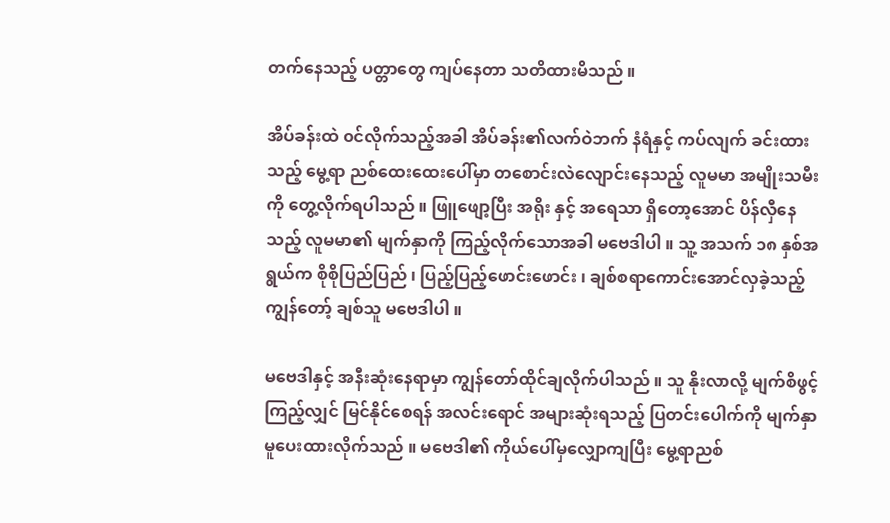တက်နေသည့် ပတ္တာတွေ ကျပ်နေတာ သတိထားမိသည် ။

အိပ်ခန်းထဲ ၀င်လိုက်သည့်အခါ အိပ်ခန်း၏လက်ဝဲဘက် နံရံနှင့် ကပ်လျက် ခင်းထားသည့် မွေ့ရာ ညစ်ထေးထေးပေါ်မှာ တစောင်းလဲလျောင်းနေသည့် လူမမာ အမျိုးသမီးကို တွေ့လိုက်ရပါသည် ။ ဖြူဖျော့ပြီး အရိုး နှင့် အရေသာ ရှိတော့အောင် ပိန်လှီနေသည့် လူမမာ၏ မျက်နှာကို ကြည့်လိုက်သောအခါ မဗေဒါပါ ။ သူ့ အသက် ၁၈ နှစ်အရွယ်က စိုစိုပြည်ပြည် ၊ ပြည့်ပြည့်ဖောင်းဖောင်း ၊ ချစ်စရာကောင်းအောင်လှခဲ့သည့် ကျွန်တော့် ချစ်သူ မဗေဒါပါ ။

မဗေဒါနှင့် အနီးဆုံးနေရာမှာ ကျွန်တော်ထိုင်ချလိုက်ပါသည် ။ သူ နိုးလာလို့ မျက်စိဖွင့်ကြည့်လျှင် မြင်နိုင်စေရန် အလင်းရောင် အများဆုံးရသည့် ပြတင်းပေါက်ကို မျက်နှာ မူပေးထားလိုက်သည် ။ မဗေဒါ၏ ကိုယ်ပေါ်မှလျှောကျပြီး မွေ့ရာညစ်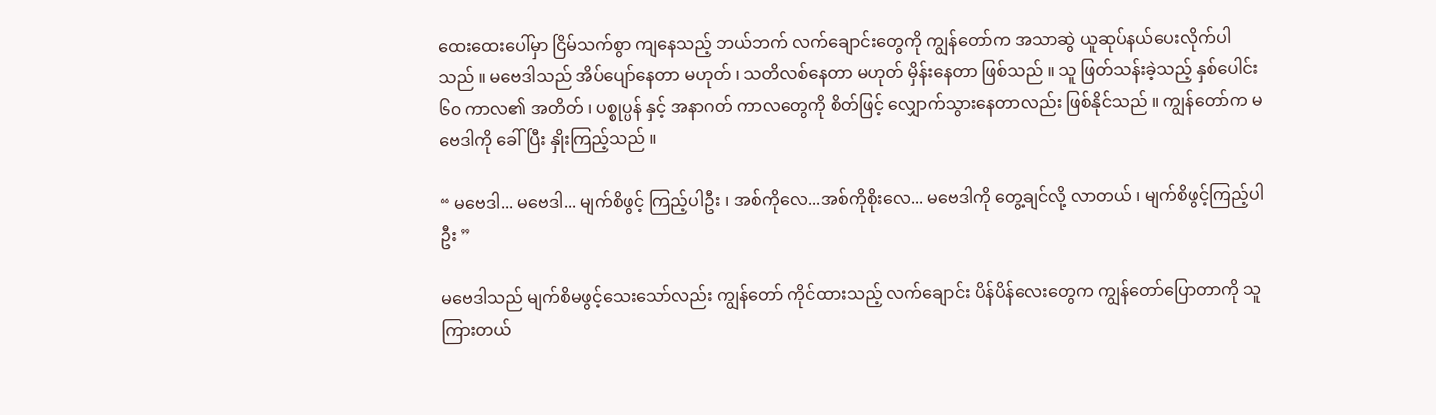ထေးထေးပေါ်မှာ ငြိမ်သက်စွာ ကျနေသည့် ဘယ်ဘက် လက်ချောင်းတွေကို ကျွန်တော်က အသာဆွဲ ယူဆုပ်နယ်ပေးလိုက်ပါသည် ။ မဗေဒါသည် အိပ်ပျော်နေတာ မဟုတ် ၊ သတိလစ်နေတာ မဟုတ် မှိန်းနေတာ ဖြစ်သည် ။ သူ ဖြတ်သန်းခဲ့သည့် နှစ်ပေါင်း ၆၀ ကာလ၏ အတိတ် ၊ ပစ္စုပ္ပန် နှင့် အနာဂတ် ကာလတွေကို စိတ်ဖြင့် လျှောက်သွားနေတာလည်း ဖြစ်နိုင်သည် ။ ကျွန်တော်က မဗေဒါကို ခေါ်ပြီး နှိုးကြည့်သည် ။

“ မဗေဒါ... မဗေဒါ... မျက်စိဖွင့် ကြည့်ပါဦး ၊ အစ်ကိုလေ...အစ်ကိုစိုးလေ... မဗေဒါကို တွေ့ချင်လို့ လာတယ် ၊ မျက်စိဖွင့်ကြည့်ပါဦး ”

မဗေဒါသည် မျက်စိမဖွင့်သေးသော်လည်း ကျွန်တော် ကိုင်ထားသည့် လက်ချောင်း ပိန်ပိန်လေးတွေက ကျွန်တော်ပြောတာကို သူ ကြားတယ်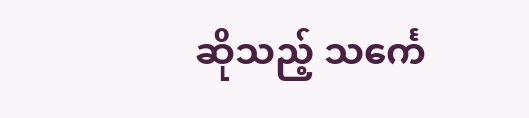ဆိုသည့် သင်္ကေ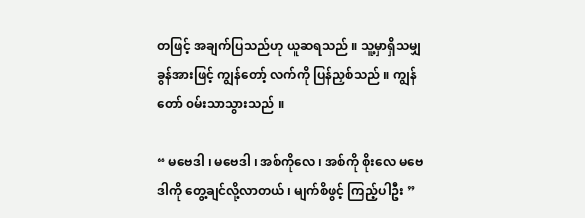တဖြင့် အချက်ပြသည်ဟု ယူဆရသည် ။ သူ့မှာရှိသမျှ ခွန်အားဖြင့် ကျွန်တော့် လက်ကို ပြန်ညှစ်သည် ။ ကျွန်တော် ၀မ်းသာသွားသည် ။

“ မဗေဒါ ၊ မဗေဒါ ၊ အစ်ကိုလေ ၊ အစ်ကို စိုးလေ မဗေဒါကို တွေ့ချင်လို့လာတယ် ၊ မျက်စိဖွင့် ကြည့်ပါဦး ”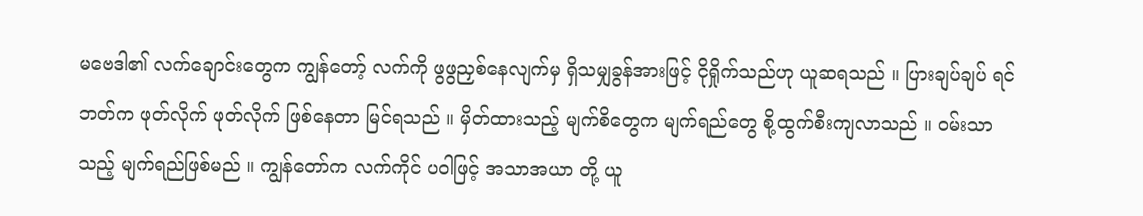မဗေဒါ၏ လက်ချောင်းတွေက ကျွန်တော့် လက်ကို ဖွဖွညှစ်နေလျက်မှ ရှိသမျှခွန်အားဖြင့် ငိုရှိုက်သည်ဟု ယူဆရသည် ။ ပြားချပ်ချပ် ရင်ဘတ်က ဖုတ်လိုက် ဖုတ်လိုက် ဖြစ်နေတာ မြင်ရသည် ။ မှိတ်ထားသည့် မျက်စိတွေက မျက်ရည်တွေ စို့ထွက်စီးကျလာသည် ။ ၀မ်းသာသည့် မျက်ရည်ဖြစ်မည် ။ ကျွန်တော်က လက်ကိုင် ပဝါဖြင့် အသာအယာ တို့ ယူ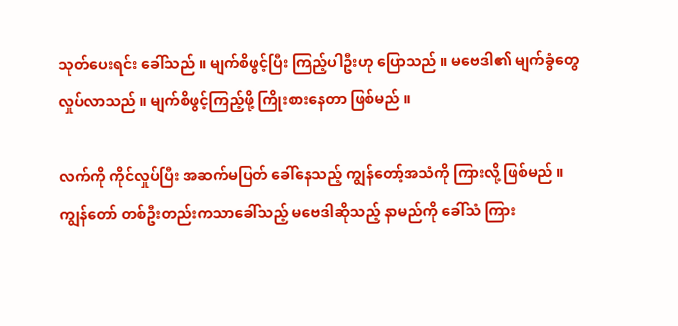သုတ်ပေးရင်း ခေါ်သည် ။ မျက်စိဖွင့်ပြီး ကြည့်ပါဦးဟု ပြောသည် ။ မဗေဒါ၏ မျက်ခွံတွေ လှုပ်လာသည် ။ မျက်စိဖွင့်ကြည့်ဖို့ ကြိုးစားနေတာ ဖြစ်မည် ။

လက်ကို ကိုင်လှုပ်ပြီး အဆက်မပြတ် ခေါ်နေသည့် ကျွန်တော့်အသံကို ကြားလို့ ဖြစ်မည် ။ ကျွန်တော် တစ်ဦးတည်းကသာခေါ်သည့် မဗေဒါဆိုသည့် နာမည်ကို ခေါ်သံ ကြား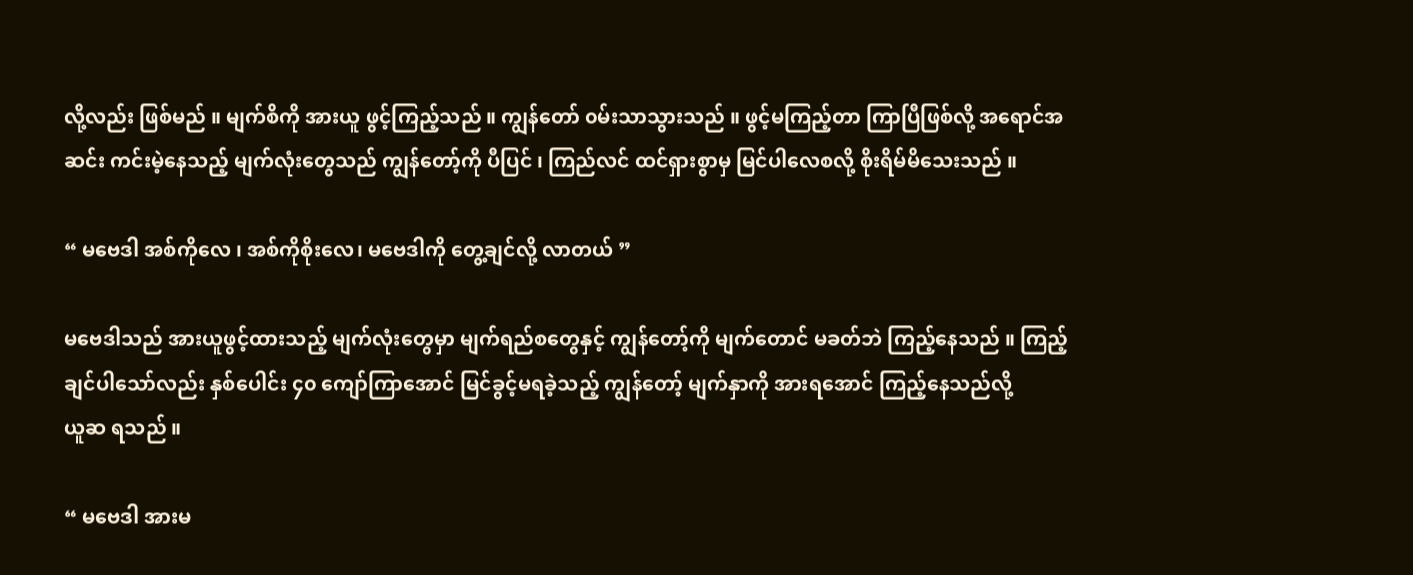လို့လည်း ဖြစ်မည် ။ မျက်စိကို အားယူ ဖွင့်ကြည့်သည် ။ ကျွန်တော် ၀မ်းသာသွားသည် ။ ဖွင့်မကြည့်တာ ကြာပြီဖြစ်လို့ အရောင်အဆင်း ကင်းမဲ့နေသည့် မျက်လုံးတွေသည် ကျွန်တော့်ကို ပီပြင် ၊ ကြည်လင် ထင်ရှားစွာမှ မြင်ပါလေစလို့ စိုးရိမ်မိသေးသည် ။

“ မဗေဒါ အစ်ကိုလေ ၊ အစ်ကိုစိုးလေ၊ မဗေဒါကို တွေ့ချင်လို့ လာတယ် ”

မဗေဒါသည် အားယူဖွင့်ထားသည့် မျက်လုံးတွေမှာ မျက်ရည်စတွေနှင့် ကျွန်တော့်ကို မျက်တောင် မခတ်ဘဲ ကြည့်နေသည် ။ ကြည့်ချင်ပါသော်လည်း နှစ်ပေါင်း ၄၀ ကျော်ကြာအောင် မြင်ခွင့်မရခဲ့သည့် ကျွန်တော့် မျက်နှာကို အားရအောင် ကြည့်နေသည်လို့
ယူဆ ရသည် ။

“ မဗေဒါ အားမ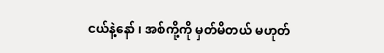ငယ်နဲ့နော် ၊ အစ်ကို့ကို မှတ်မိတယ် မဟုတ်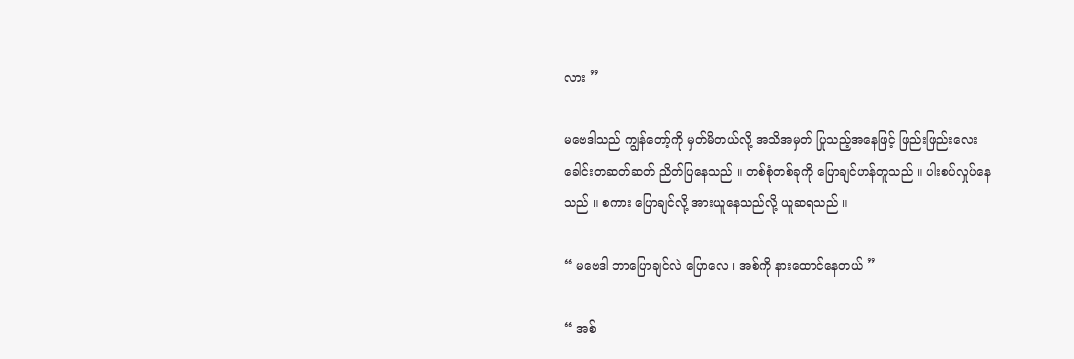လား ”

မဗေဒါသည် ကျွန်တော့်ကို မှတ်မိတယ်လို့ အသိအမှတ် ပြုသည့်အနေဖြင့် ဖြည်းဖြည်းလေး ခေါင်းတဆတ်ဆတ် ညိတ်ပြနေသည် ။ တစ်စုံတစ်ခုကို ပြောချင်ဟန်တူသည် ။ ပါးစပ်လှုပ်နေသည် ။ စကား ပြောချင်လို့ အားယူနေသည်လို့ ယူဆရသည် ။

“ မဗေဒါ ဘာပြောချင်လဲ ပြောလေ ၊ အစ်ကို နားထောင်နေတယ် ”

“ အစ်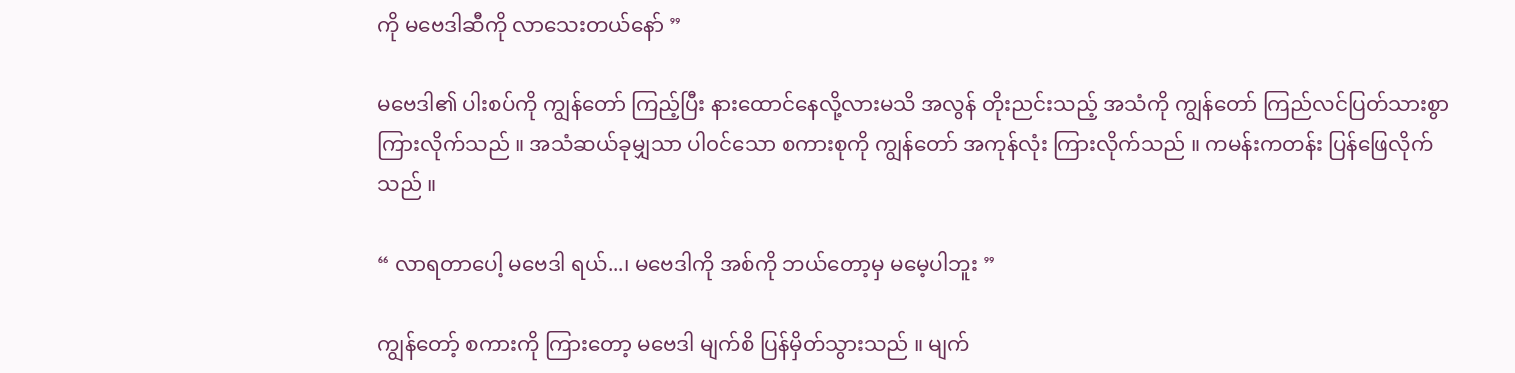ကို မဗေဒါဆီကို လာသေးတယ်နော် ”

မဗေဒါ၏ ပါးစပ်ကို ကျွန်တော် ကြည့်ပြီး နားထောင်နေလို့လားမသိ အလွန် တိုးညင်းသည့် အသံကို ကျွန်တော် ကြည်လင်ပြတ်သားစွာကြားလိုက်သည် ။ အသံဆယ်ခုမျှသာ ပါ၀င်သော စကားစုကို ကျွန်တော် အကုန်လုံး ကြားလိုက်သည် ။ ကမန်းကတန်း ပြန်ဖြေလိုက်သည် ။

“ လာရတာပေါ့ မဗေဒါ ရယ်...၊ မဗေဒါကို အစ်ကို ဘယ်တော့မှ မမေ့ပါဘူး ”

ကျွန်တော့် စကားကို ကြားတော့ မဗေဒါ မျက်စိ ပြန်မှိတ်သွားသည် ။ မျက်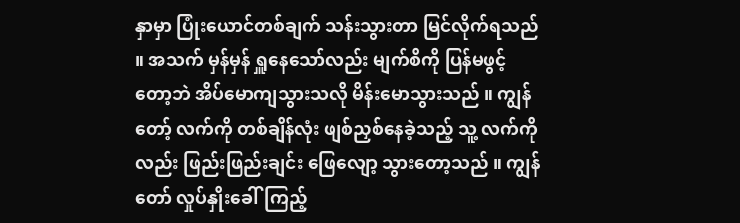နှာမှာ ပြုံးယောင်တစ်ချက် သန်းသွားတာ မြင်လိုက်ရသည် ။ အသက် မှန်မှန် ရှူနေသော်လည်း မျက်စိကို ပြန်မဖွင့်တော့ဘဲ အိပ်မောကျသွားသလို မိန်းမောသွားသည် ။ ကျွန်တော့် လက်ကို တစ်ချိန်လုံး ဖျစ်ညှစ်နေခဲ့သည့် သူ့ လက်ကိုလည်း ဖြည်းဖြည်းချင်း ဖြေလျော့ သွားတော့သည် ။ ကျွန်တော် လှုပ်နှိုးခေါ်ကြည့်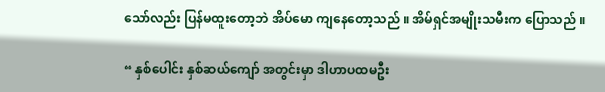သော်လည်း ပြန်မထူးတော့ဘဲ အိပ်မော ကျနေတော့သည် ။ အိမ်ရှင်အမျိုးသမီးက ပြောသည် ။

“ နှစ်ပေါင်း နှစ်ဆယ်ကျော် အတွင်းမှာ ဒါဟာပထမဦး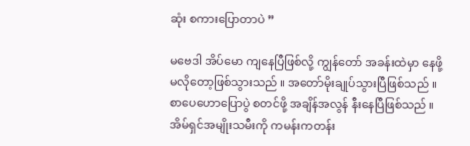ဆုံး စကားပြောတာပဲ ”

မဗေဒါ အိပ်မော ကျနေပြီဖြစ်လို့ ကျွန်တော် အခန်းထဲမှာ နေဖို့မလိုတော့ဖြစ်သွားသည် ။ အတော်မိုးချုပ်သွားပြီဖြစ်သည် ။ စာပေဟောပြောပွဲ စတင်ဖို့ အချိန်အလွန် နီးနေပြီဖြစ်သည် ။ အိမ်ရှင်အမျိုးသမီးကို ကမန်းကတန်း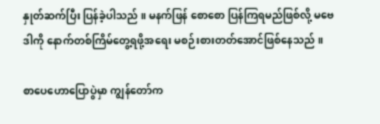နှုတ်ဆက်ပြီး ပြန်ခဲ့ပါသည် ။ မနက်ဖြန် စောစော ပြန်ကြရမည်ဖြစ်လို့ မဗေဒါကို နောက်တစ်ကြိမ်တွေ့ရဖို့အရေး မစဉ်းစားတတ်အောင်ဖြစ်နေသည် ။

စာပေဟောပြောပွဲမှာ ကျွန်တော်က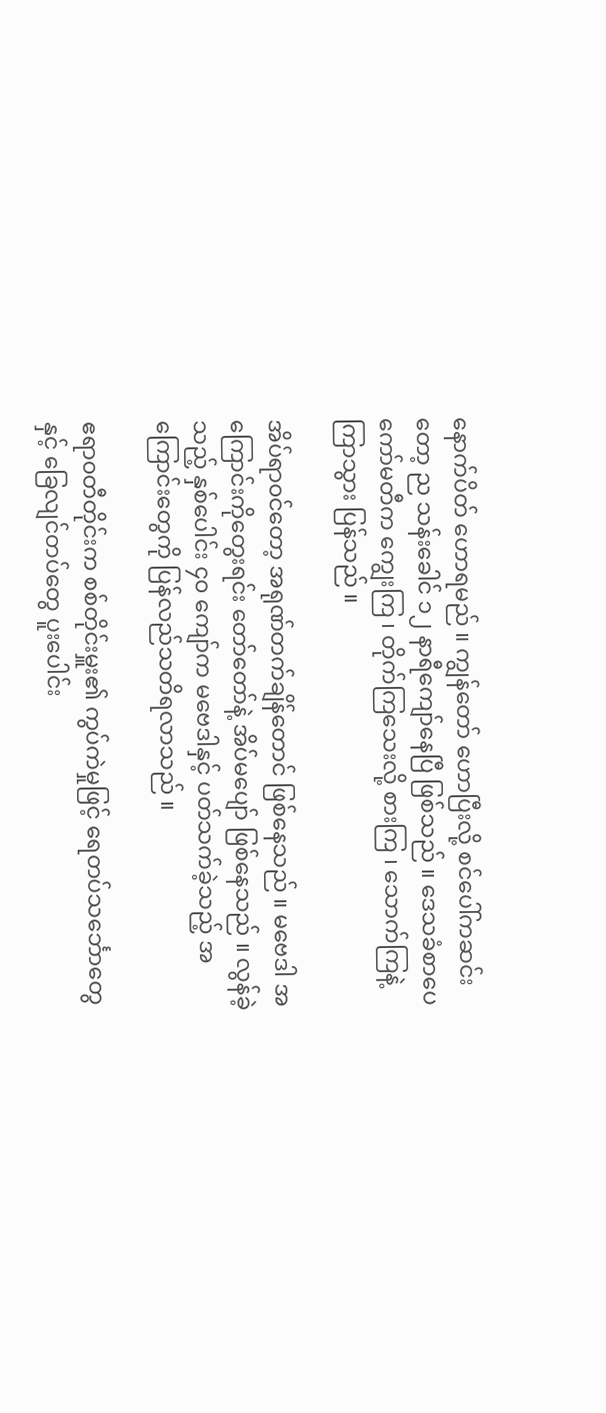နောက်ပိတ် ဟောရမည် ။ ကျွန်တော် ဟောပြီးလို့ စင်ပေါ်ကဆင်းတော့ ည သန်းခေါင် ၁၂ နာရီကျော်နေပြီ ဖြစ်သည် ။ ဒေသခံစာပေကော်မတီက ကျွေးကြ ၊ တိုက်ကြသေးလို့ စားကြ ၊ သောက်ကြနဲ့ ကြာသွား ပြန်သည် ။

အိပ်ရာ၀င်တော့ အရုဏ်တက်ချိန်တောင် ဖြစ်နေသည် ။ မဗေဒါ အကြောင်းကိုတွေးရင်း တော်တော်နဲ့ အိပ်မပျော် ဖြစ်နေသည် ။ လွန်ခဲ့သည့် နှစ်ပေါင်း ၄၀ ကျော်က မဗေဒါနှင့် ပတ်သက်ခဲ့သည့် အကြောင်းတွေကို ပြန်လည်သတိရလာသည် ။

ဧရာ၀တီတိုင်းက စစ်တိုင်းမှူး၏ ကွပ်ကဲမှုဖြင့် ရေတပ်သင်္ဘောတွေနှင့် ခြေလျင်တပ်တွေ ပူးပေါင်း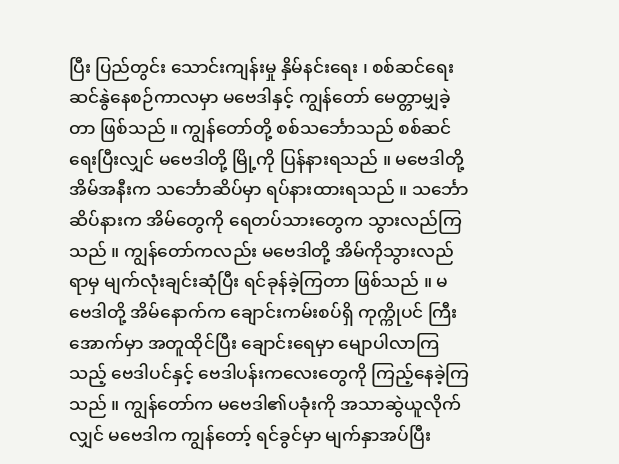ပြီး ပြည်တွင်း သောင်းကျန်းမှု နှိမ်နင်းရေး ၊ စစ်ဆင်ရေး ဆင်နွဲနေစဉ်ကာလမှာ မဗေဒါနှင့် ကျွန်တော် မေတ္တာမျှခဲ့တာ ဖြစ်သည် ။ ကျွန်တော်တို့ စစ်သင်္ဘောသည် စစ်ဆင်ရေးပြီးလျှင် မဗေဒါတို့ မြို့ကို ပြန်နားရသည် ။ မဗေဒါတို့ အိမ်အနီးက သင်္ဘောဆိပ်မှာ ရပ်နားထားရသည် ။ သင်္ဘောဆိပ်နားက အိမ်တွေကို ရေတပ်သားတွေက သွားလည်ကြသည် ။ ကျွန်တော်ကလည်း မဗေဒါတို့ အိမ်ကိုသွားလည်ရာမှ မျက်လုံးချင်းဆုံပြီး ရင်ခုန်ခဲ့ကြတာ ဖြစ်သည် ။ မဗေဒါတို့ အိမ်နောက်က ချောင်းကမ်းစပ်ရှိ ကုက္ကိုပင် ကြီးအောက်မှာ အတူထိုင်ပြီး ချောင်းရေမှာ မျောပါလာကြသည့် ဗေဒါပင်နှင့် ဗေဒါပန်းကလေးတွေကို ကြည့်နေခဲ့ကြသည် ။ ကျွန်တော်က မဗေဒါ၏ပခုံးကို အသာဆွဲယူလိုက်လျှင် မဗေဒါက ကျွန်တော့် ရင်ခွင်မှာ မျက်နှာအပ်ပြီး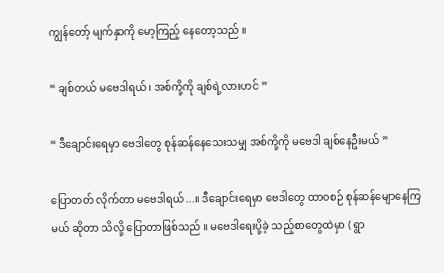ကျွန်တော့် မျက်နှာကို မော့ကြည့် နေတော့သည် ။

“ ချစ်တယ် မဗေဒါရယ် ၊ အစ်ကို့ကို ချစ်ရဲ့လားဟင် ”

“ ဒီချောင်းရေမှာ ဗေဒါတွေ စုန်ဆန်နေသေးသမျှ အစ်ကို့ကို မဗေဒါ ချစ်နေဦးမယ် ”

ပြောတတ် လိုက်တာ မဗေဒါရယ်...။ ဒီချောင်းရေမှာ ဗေဒါတွေ ထာ၀စဉ် စုန်ဆန်မျောနေကြမယ် ဆိုတာ သိလို့ ပြောတာဖြစ်သည် ။ မဗေဒါရေးပို့ခဲ့ သည့်စာတွေထဲမှာ ( ရွာ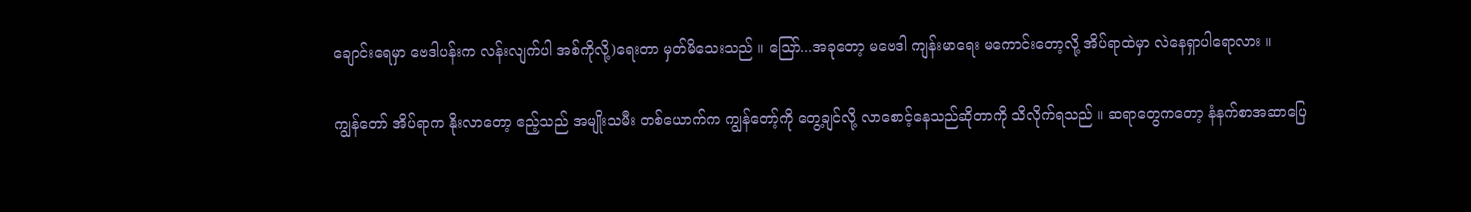ချောင်းရေမှာ ဗေဒါပန်းက လန်းလျက်ပါ အစ်ကိုလို့)ရေးတာ မှတ်မိသေးသည် ။ သြော်...အခုတော့ မဗေဒါ ကျန်းမာရေး မကောင်းတော့လို့ အိပ်ရာထဲမှာ လဲနေရှာပါရောလား ။

ကျွန်တော် အိပ်ရာက နိုးလာတော့ ဧည့်သည် အမျိုးသမီး တစ်ယောက်က ကျွန်တော့်ကို တွေ့ချင်လို့ လာစောင့်နေသည်ဆိုတာကို သိလိုက်ရသည် ။ ဆရာတွေကတော့ နံနက်စာအဆာပြေ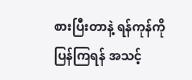စားပြီးတာနဲ့ ရန်ကုန်ကို ပြန်ကြရန် အသင့်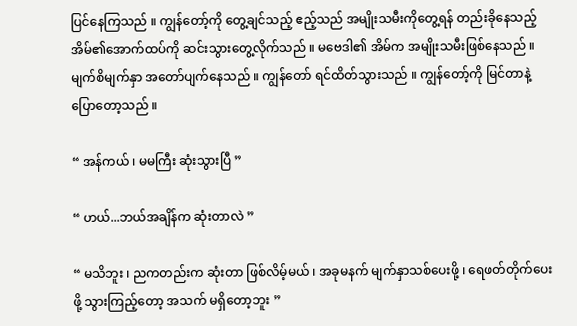ပြင်နေကြသည် ။ ကျွန်တော့်ကို တွေ့ချင်သည့် ဧည့်သည် အမျိုးသမီးကိုတွေ့ရန် တည်းခိုနေသည့် အိမ်၏အောက်ထပ်ကို ဆင်းသွားတွေ့လိုက်သည် ။ မဗေဒါ၏ အိမ်က အမျိုးသမီးဖြစ်နေသည် ။ မျက်စိမျက်နှာ အတော်ပျက်နေသည် ။ ကျွန်တော် ရင်ထိတ်သွားသည် ။ ကျွန်တော့်ကို မြင်တာနဲ့ ပြောတော့သည် ။

“ အန်ကယ် ၊ မမကြီး ဆုံးသွားပြီ ”

“ ဟယ်...ဘယ်အချိန်က ဆုံးတာလဲ ”

“ မသိဘူး ၊ ညကတည်းက ဆုံးတာ ဖြစ်လိမ့်မယ် ၊ အခုမနက် မျက်နှာသစ်ပေးဖို့ ၊ ရေဖတ်တိုက်ပေးဖို့ သွားကြည့်တော့ အသက် မရှိတော့ဘူး ”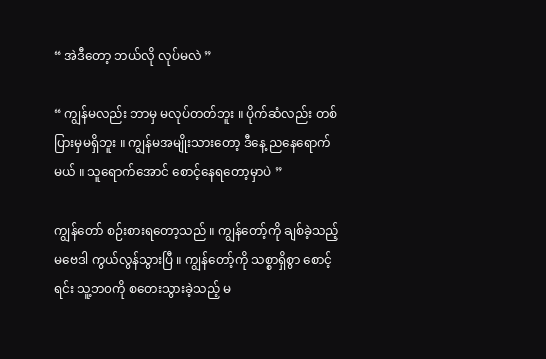“ အဲဒီတော့ ဘယ်လို လုပ်မလဲ ”

“ ကျွန်မလည်း ဘာမှ မလုပ်တတ်ဘူး ။ ပိုက်ဆံလည်း တစ်ပြားမှမရှိဘူး ။ ကျွန်မအမျိုးသားတော့ ဒီနေ့ ညနေရောက်မယ် ။ သူရောက်အောင် စောင့်နေရတော့မှာပဲ ”

ကျွန်တော် စဉ်းစားရတော့သည် ။ ကျွန်တော့်ကို ချစ်ခဲ့သည့် မဗေဒါ ကွယ်လွန်သွားပြီ ။ ကျွန်တော့်ကို သစ္စာရှိစွာ စောင့်ရင်း သူ့ဘ၀ကို စတေးသွားခဲ့သည့် မ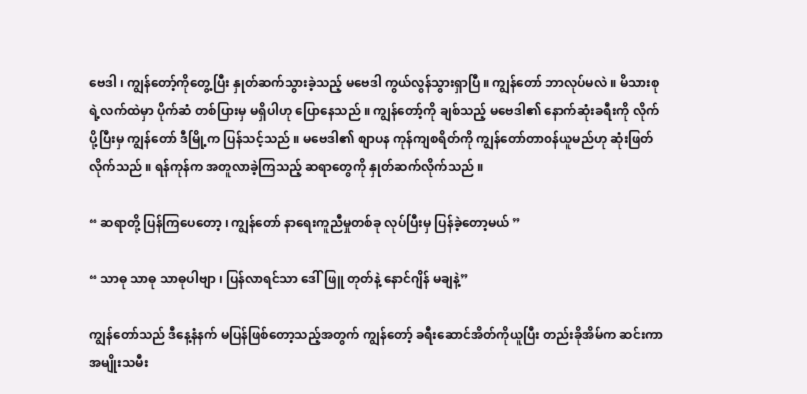ဗေဒါ ၊ ကျွန်တော့်ကိုတွေ့ပြီး နှုတ်ဆက်သွားခဲ့သည့် မဗေဒါ ကွယ်လွန်သွားရှာပြီ ။ ကျွန်တော် ဘာလုပ်မလဲ ။ မိသားစုရဲ့လက်ထဲမှာ ပိုက်ဆံ တစ်ပြားမှ မရှိပါဟု ပြောနေသည် ။ ကျွန်တော့်ကို ချစ်သည့် မဗေဒါ၏ နောက်ဆုံးခရီးကို လိုက်ပို့ပြီးမှ ကျွန်တော် ဒီမြို့က ပြန်သင့်သည် ။ မဗေဒါ၏ စျာပန ကုန်ကျစရိတ်ကို ကျွန်တော်တာ၀န်ယူမည်ဟု ဆုံးဖြတ်လိုက်သည် ။ ရန်ကုန်က အတူလာခဲ့ကြသည့် ဆရာတွေကို နှုတ်ဆက်လိုက်သည် ။

“ ဆရာတို့ ပြန်ကြပေတော့ ၊ ကျွန်တော် နာရေးကူညီမှုတစ်ခု လုပ်ပြီးမှ ပြန်ခဲ့တော့မယ် ”

“ သာဓု သာဓု သာဓုပါဗျာ ၊ ပြန်လာရင်သာ ဒေါ်ဖြူ တုတ်နဲ့ နောင်ဂျိန် မချနဲ့”

ကျွန်တော်သည် ဒီနေ့နံနက် မပြန်ဖြစ်တော့သည့်အတွက် ကျွန်တော့် ခရီးဆောင်အိတ်ကိုယူပြီး တည်းခိုအိမ်က ဆင်းကာ အမျိုးသမီး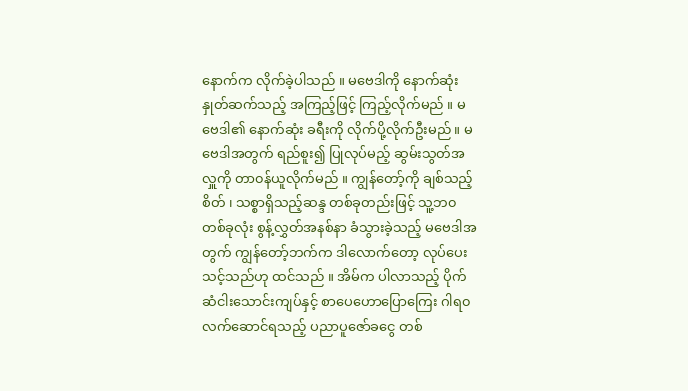နောက်က လိုက်ခဲ့ပါသည် ။ မဗေဒါကို နောက်ဆုံး နှုတ်ဆက်သည့် အကြည့်ဖြင့် ကြည့်လိုက်မည် ။ မဗေဒါ၏ နောက်ဆုံး ခရီးကို လိုက်ပို့လိုက်ဦးမည် ။ မဗေဒါအတွက် ရည်စူး၍ ပြုလုပ်မည့် ဆွမ်းသွတ်အလှူကို တာ၀န်ယူလိုက်မည် ။ ကျွန်တော့်ကို ချစ်သည့်စိတ် ၊ သစ္စာရှိသည့်ဆန္ဒ တစ်ခုတည်းဖြင့် သူ့ဘ၀ တစ်ခုလုံး စွန့်လွှတ်အနစ်နာ ခံသွားခဲ့သည့် မဗေဒါအတွက် ကျွန်တော့်ဘက်က ဒါလောက်တော့ လုပ်ပေးသင့်သည်ဟု ထင်သည် ။ အိမ်က ပါလာသည့် ပိုက်ဆံငါးသောင်းကျပ်နှင့် စာပေဟောပြောကြေး ဂါရ၀လက်ဆောင်ရသည့် ပညာပူဇော်ခငွေ တစ်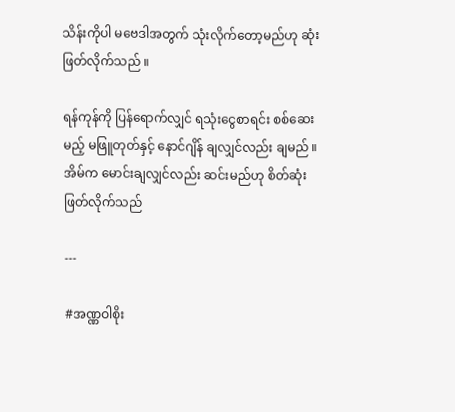သိန်းကိုပါ မဗေဒါအတွက် သုံးလိုက်တော့မည်ဟု ဆုံးဖြတ်လိုက်သည် ။

ရန်ကုန်ကို ပြန်ရောက်လျှင် ရသုံးငွေစာရင်း စစ်ဆေးမည့် မဖြူတုတ်နှင့် နောင်ဂျိန် ချလျှင်လည်း ချမည် ။ အိမ်က မောင်းချလျှင်လည်း ဆင်းမည်ဟု စိတ်ဆုံးဖြတ်လိုက်သည်

---

#အဏ္ဏဝါစိုး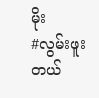မိုး
#လွမ်းဖူးတယ်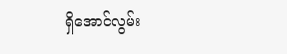ရှိအောင်လွမ်း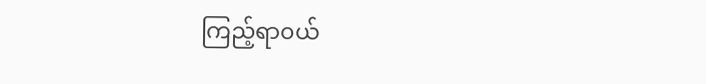ကြည့်ရာ၀ယ်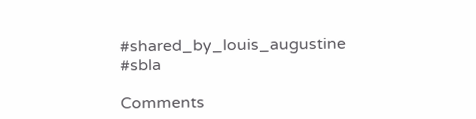#shared_by_louis_augustine
#sbla

Comments